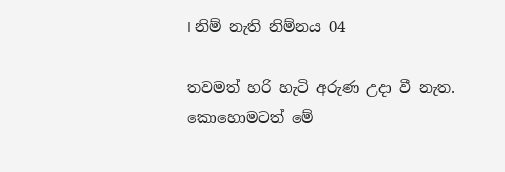I නිම් නැති නිම්නය 04

තවමත් හරි හැටි අරුණ උදා වී නැත. කොහොමටත් මේ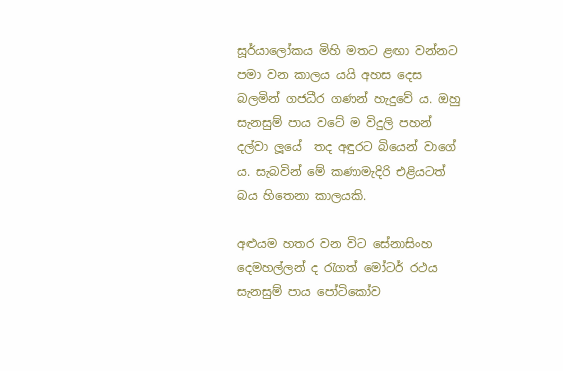සූර්යාලෝකය මිහි මතට ළඟා වන්නට පමා වන කාලය යයි අහස දෙස බලමින් ගජධීර ගණන් හැදුවේ ය. ඔහු සැනසුම් පාය වටේ ම විදුලි පහන් දල්වා ලූයේ  තද අඳුරට බියෙන් වාගේ ය. සැබවින් මේ කණාමැදිරි එළියටත් බය හිතෙනා කාලයකි.

අළුයම හතර වන විට සේනාසිංහ දෙමහල්ලන් ද රැගත් මෝටර් රථය සැනසුම් පාය පෝටිකෝව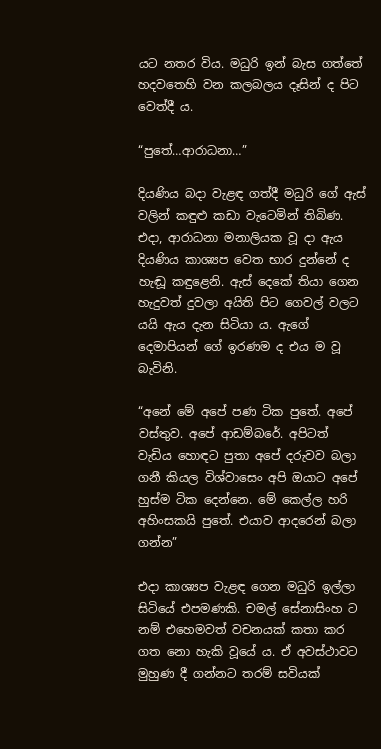යට නතර විය. මධුරි ඉන් බැස ගත්තේ හදවතෙහි වන කලබලය දෑසින් ද පිට වෙත්දී ය.

“පුතේ…ආරාධනා…”

දියණිය බදා වැළඳ ගත්දී මධුරි ගේ ඇස් වලින් කඳුළු කඩා වැටෙමින් තිබිණ. එදා, ආරාධනා මනාලියක වූ දා ඇය දියණිය කාශ්‍යප වෙත භාර දුන්නේ ද හැඬූ කඳුළෙනි. ඇස් දෙකේ තියා ගෙන හැදුවත් දුවලා අයිති පිට ගෙවල් වලට යයි ඇය දැන සිටියා ය. ඇගේ දෙමාපියන් ගේ ඉරණම ද එය ම වූ බැවිනි.

“අනේ මේ අපේ පණ ටික පුතේ. අපේ වස්තුව. අපේ ආඩම්බරේ. අපිටත් වැඩිය හොඳට පුතා අපේ දරුවව බලා ගනී කියල විශ්වාසෙං අපි ඔයාට අපේ හුස්ම ටික දෙන්නෙ. මේ කෙල්ල හරි අහිංසකයි පුතේ. එයාව ආදරෙන් බලා ගන්න”

එදා කාශ්‍යප වැළඳ ගෙන මධුරි ඉල්ලා සිටියේ එපමණකි. චමල් සේනාසිංහ ට නම් එහෙමවත් වචනයක් කතා කර ගත නො හැකි වූයේ ය. ඒ අවස්ථාවට මුහුණ දී ගන්නට තරම් සවියක්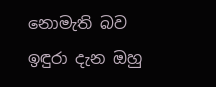නොමැති බව ඉඳුරා දැන ඔහු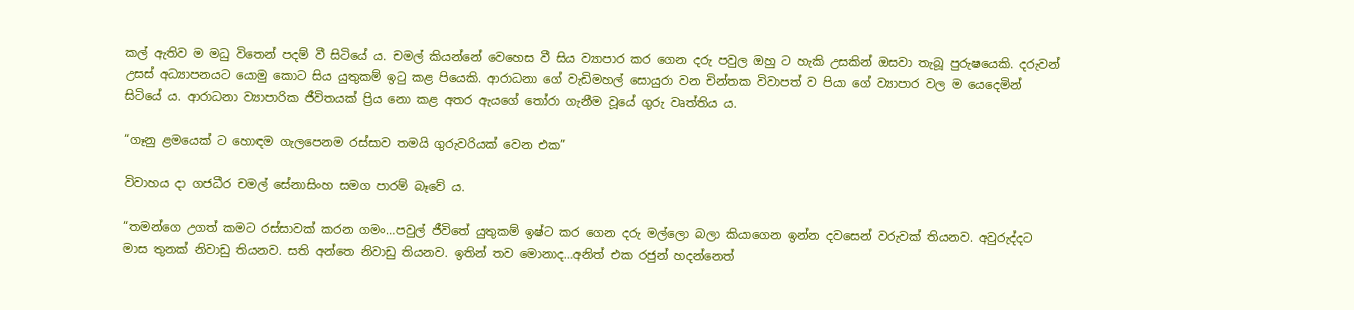කල් ඇතිව ම මධු විතෙන් පදම් වී සිටියේ ය. චමල් කියන්නේ වෙහෙස වී සිය ව්‍යාපාර කර ගෙන දරු පවුල ඔහු ට හැකි උසකින් ඔසවා තැබූ පුරුෂයෙකි. දරුවන් උසස් අධ්‍යාපනයට යොමු කොට සිය යුතුකම් ඉටු කළ පියෙකි. ආරාධනා ගේ වැඩිමහල් සොයුරා වන චින්තක විවාපත් ව පියා ගේ ව්‍යාපාර වල ම යෙදෙමින් සිටියේ ය. ආරාධනා ව්‍යාපාරික ජීවිතයක් ප්‍රිය නො කළ අතර ඇයගේ තෝරා ගැනීම වූයේ ගුරු වෘත්තිය ය.

“ගෑනු ළමයෙක් ට හොඳම ගැලපෙනම රස්සාව තමයි ගුරුවරියක් වෙන එක”

විවාහය දා ගජධීර චමල් සේනාසිංහ සමග පාරම් බෑවේ ය.

“තමන්ගෙ උගත් කමට රස්සාවක් කරන ගමං…පවුල් ජීවිතේ යුතුකම් ඉෂ්ට කර ගෙන දරු මල්ලො බලා කියාගෙන ඉන්න දවසෙන් වරුවක් තියනව. අවුරුද්දට මාස තුනක් නිවාඩු තියනව. සති අන්තෙ නිවාඩු තියනව. ඉතින් තව මොනාද…අනිත් එක රජුන් හදන්නෙත්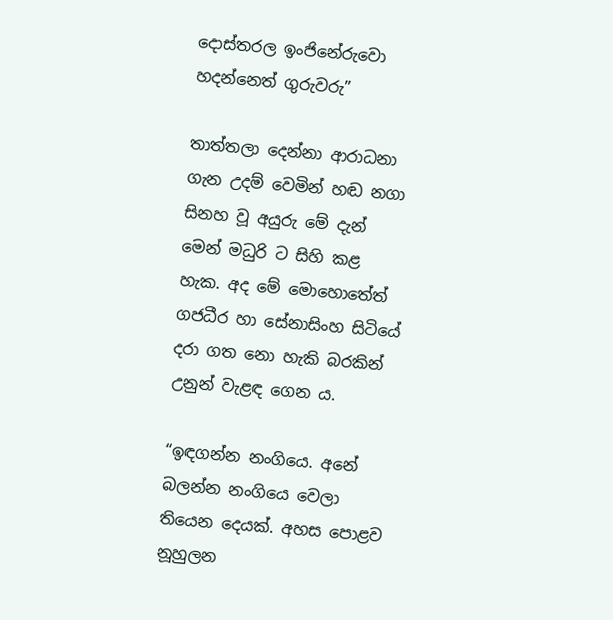දොස්තරල ඉංජිනේරුවො හදන්නෙත් ගුරුවරු”

තාත්තලා දෙන්නා ආරාධනා ගැන උදම් වෙමින් හඬ නගා සිනහ වූ අයුරු මේ දැන් මෙන් මධුරි ට සිහි කළ හැක. අද මේ මොහොතේත් ගජධීර හා සේනාසිංහ සිටියේ දරා ගත නො හැකි බරකින් උනුන් වැළඳ ගෙන ය.

“ඉඳගන්න නංගියෙ. අනේ බලන්න නංගියෙ වෙලා තියෙන දෙයක්. අහස පොළව නූහුලන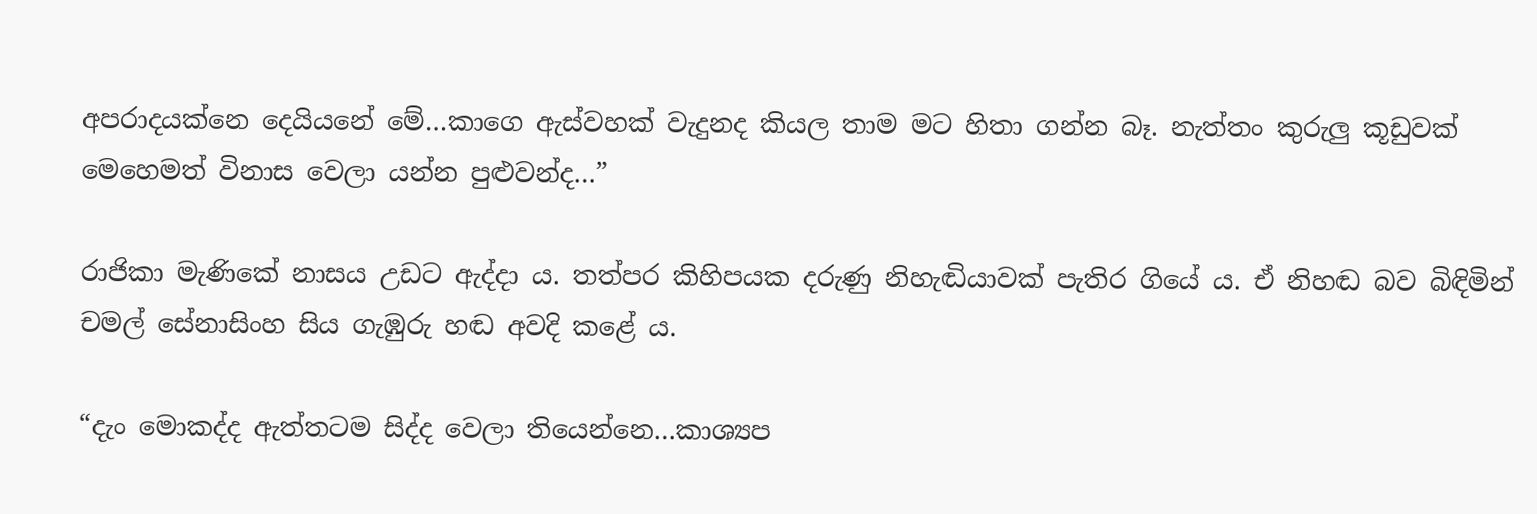අපරාදයක්නෙ දෙයියනේ මේ…කාගෙ ඇස්වහක් වැදුනද කියල තාම මට හිතා ගන්න බෑ. නැත්තං කුරුලු කූඩුවක් මෙහෙමත් විනාස වෙලා යන්න පුළුවන්ද…”

රාජිකා මැණිකේ නාසය උඩට ඇද්දා ය. තත්පර කිහිපයක දරුණු නිහැඬියාවක් පැතිර ගියේ ය. ඒ නිහඬ බව බිඳිමින් චමල් සේනාසිංහ සිය ගැඹුරු හඬ අවදි කළේ ය.

“දැං මොකද්ද ඇත්තටම සිද්ද වෙලා තියෙන්නෙ…කාශ්‍යප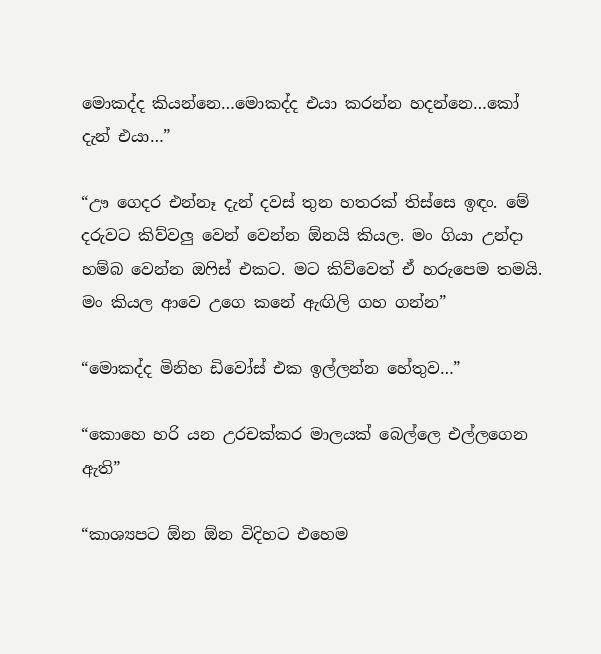මොකද්ද කියන්නෙ…මොකද්ද එයා කරන්න හදන්නෙ…කෝ දැන් එයා…”

“ඌ ගෙදර එන්නෑ දැන් දවස් තුන හතරක් තිස්සෙ ඉඳං. මේ දරුවට කිව්වලු වෙන් වෙන්න ඕනයි කියල. මං ගියා උන්දා හම්බ වෙන්න ඔෆිස් එකට. මට කිව්වෙත් ඒ හරුපෙම තමයි. මං කියල ආවෙ උගෙ කනේ ඇඟිලි ගහ ගන්න”

“මොකද්ද මිනිහ ඩිවෝස් එක ඉල්ලන්න හේතුව…”

“කොහෙ හරි යන උරචක්කර මාලයක් බෙල්ලෙ එල්ලගෙන ඇති”

“කාශ්‍යපට ඕන ඕන විදිහට එහෙම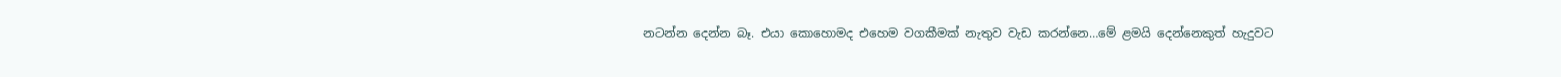නටන්න දෙන්න බෑ. එයා කොහොමද එහෙම වගකීමක් නැතුව වැඩ කරන්නෙ…මේ ළමයි දෙන්නෙකුත් හැදුවට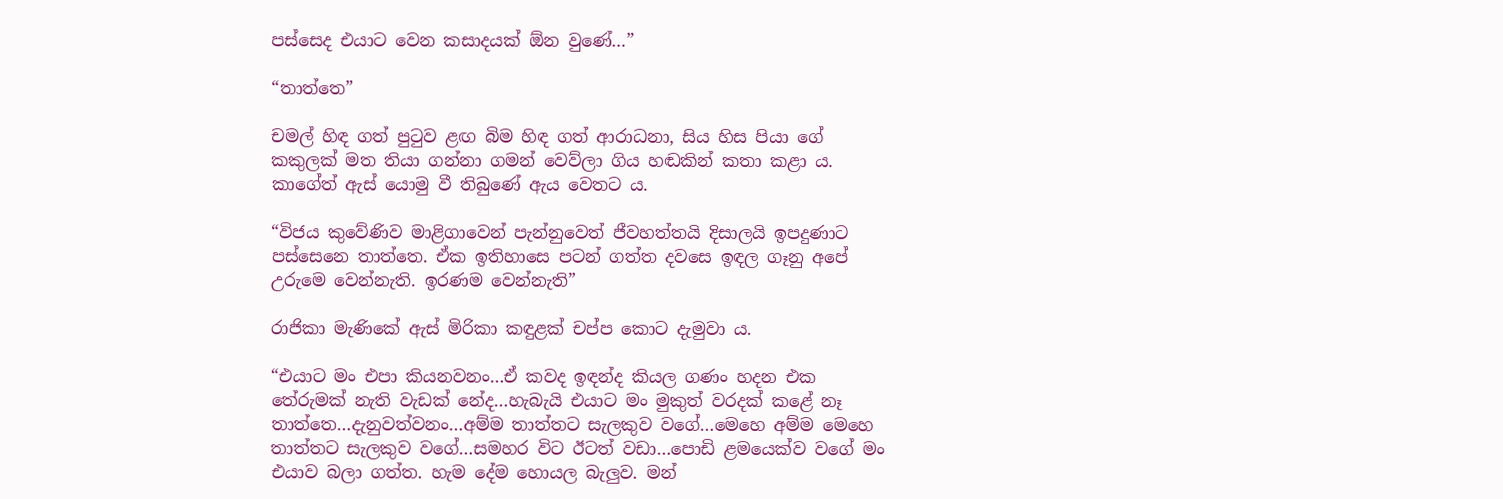පස්සෙද එයාට වෙන කසාදයක් ඕන වුණේ…”

“තාත්තෙ”

චමල් හිඳ ගත් පුටුව ළඟ බිම හිඳ ගත් ආරාධනා, සිය හිස පියා ගේ කකුලක් මත තියා ගන්නා ගමන් වෙව්ලා ගිය හඬකින් කතා කළා ය. කාගේත් ඇස් යොමු වී තිබුණේ ඇය වෙතට ය.

“විජය කුවේණිව මාළිගාවෙන් පැන්නුවෙත් ජීවහත්තයි දිසාලයි ඉපදුණාට පස්සෙනෙ තාත්තෙ. ඒක ඉතිහාසෙ පටන් ගත්ත දවසෙ ඉඳල ගෑනු අපේ උරුමෙ වෙන්නැති. ඉරණම වෙන්නැති”

රාජිකා මැණිකේ ඇස් මිරිකා කඳුළක් චප්ප කොට දැමුවා ය.

“එයාට මං එපා කියනවනං…ඒ කවද ඉඳන්ද කියල ගණං හදන එක තේරුමක් නැති වැඩක් නේද…හැබැයි එයාට මං මුකුත් වරදක් කළේ නෑ තාත්තෙ…දැනුවත්වනං…අම්ම තාත්තට සැලකුව වගේ…මෙහෙ අම්ම මෙහෙ තාත්තට සැලකුව වගේ…සමහර විට ඊටත් වඩා…පොඩි ළමයෙක්ව වගේ මං එයාව බලා ගත්ත. හැම දේම හොයල බැලුව. මන්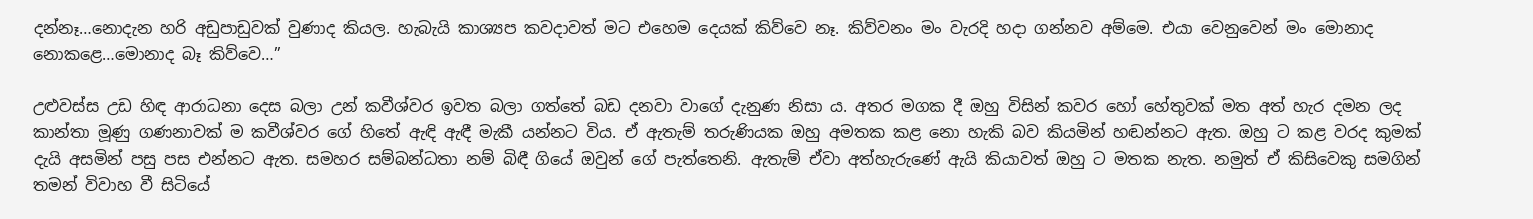දන්නෑ…නොදැන හරි අඩුපාඩුවක් වුණාද කියල. හැබැයි කාශ්‍යප කවදාවත් මට එහෙම දෙයක් කිව්වෙ නෑ. කිව්වනං මං වැරදි හදා ගන්නව අම්මෙ. එයා වෙනුවෙන් මං මොනාද නොකළෙ…මොනාද බෑ කිව්වෙ…”

උළුවස්ස උඩ හිඳ ආරාධනා දෙස බලා උන් කවීශ්වර ඉවත බලා ගත්තේ බඩ දනවා වාගේ දැනුණ නිසා ය. අතර මගක දී ඔහු විසින් කවර හෝ හේතුවක් මත අත් හැර දමන ලද කාන්තා මූණු ගණනාවක් ම කවීශ්වර ගේ හිතේ ඇඳි ඇඳී මැකී යන්නට විය. ඒ ඇතැම් තරුණියක ඔහු අමතක කළ නො හැකි බව කියමින් හඬන්නට ඇත. ඔහු ට කළ වරද කුමක් දැයි අසමින් පසු පස එන්නට ඇත. සමහර සම්බන්ධතා නම් බිඳී ගියේ ඔවුන් ගේ පැත්තෙනි. ඇතැම් ඒවා අත්හැරුණේ ඇයි කියාවත් ඔහු ට මතක නැත. නමුත් ඒ කිසිවෙකු සමගින් තමන් විවාහ වී සිටියේ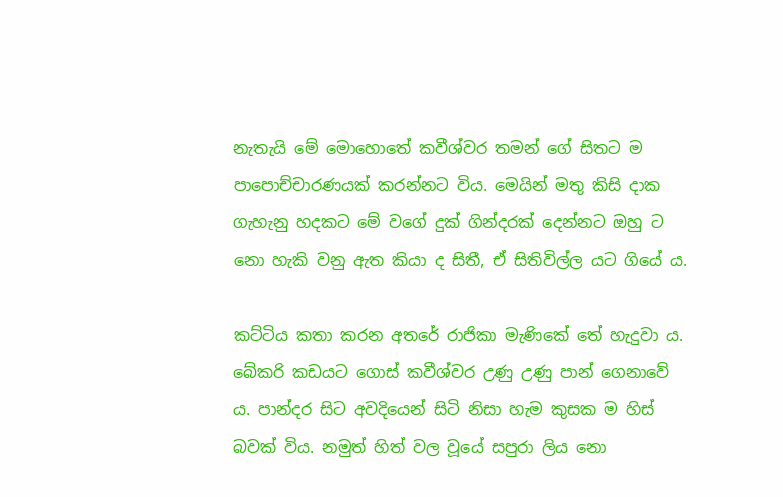නැතැයි මේ මොහොතේ කවීශ්වර තමන් ගේ සිතට ම පාපොච්චාරණයක් කරන්නට විය. මෙයින් මතු කිසි දාක ගැහැනු හදකට මේ වගේ දුක් ගින්දරක් දෙන්නට ඔහු ට නො හැකි වනු ඇත කියා ද සිතී, ඒ සිතිවිල්ල යට ගියේ ය.

කට්ටිය කතා කරන අතරේ රාජිකා මැණිකේ තේ හැදුවා ය. බේකරි කඩයට ගොස් කවීශ්වර උණු උණු පාන් ගෙනාවේ ය. පාන්දර සිට අවදියෙන් සිටි නිසා හැම කුසක ම හිස් බවක් විය. නමුත් හිත් වල වූයේ සපුරා ලිය නො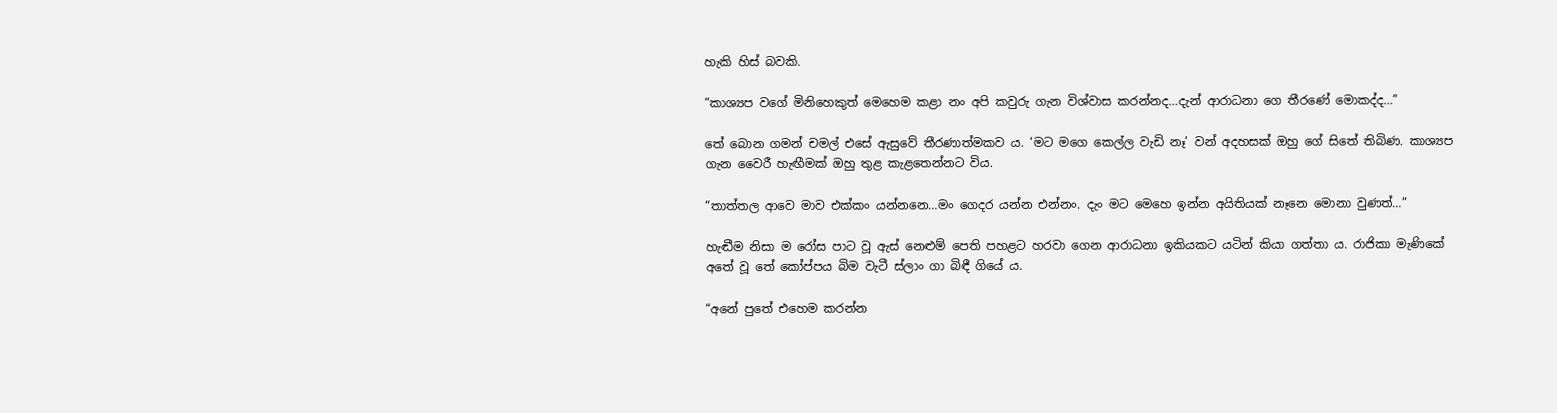හැකි හිස් බවකි.

“කාශ්‍යප වගේ මිනිහෙකුත් මෙහෙම කළා නං අපි කවුරු ගැන විශ්වාස කරන්නද…දැන් ආරාධනා ගෙ තීරණේ මොකද්ද…”

තේ බොන ගමන් චමල් එසේ ඇසුවේ තීරණාත්මකව ය. ‘මට මගෙ කෙල්ල වැඩි නෑ’ වන් අදහසක් ඔහු ගේ සිතේ තිබිණ. කාශ්‍යප ගැන වෛරී හැඟීමක් ඔහු තුළ කැළතෙන්නට විය.

“තාත්තල ආවෙ මාව එක්කං යන්නනෙ…මං ගෙදර යන්න එන්නං. දැං මට මෙහෙ ඉන්න අයිතියක් නෑනෙ මොනා වුණත්…”

හැඬීම නිසා ම රෝස පාට වූ ඇස් නෙළුම් පෙති පහළට හරවා ගෙන ආරාධනා ඉකියකට යටින් කියා ගත්තා ය. රාජිකා මැණිකේ අතේ වූ තේ කෝප්පය බිම වැටී ස්ලාං ගා බිඳී ගියේ ය.

“අනේ පුතේ එහෙම කරන්න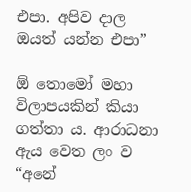එපා. අපිව දාල ඔයත් යන්න එපා”

ඕ තොමෝ මහා විලාපයකින් කියා ගත්තා ය. ආරාධනා ඇය වෙත ලං ව  “අනේ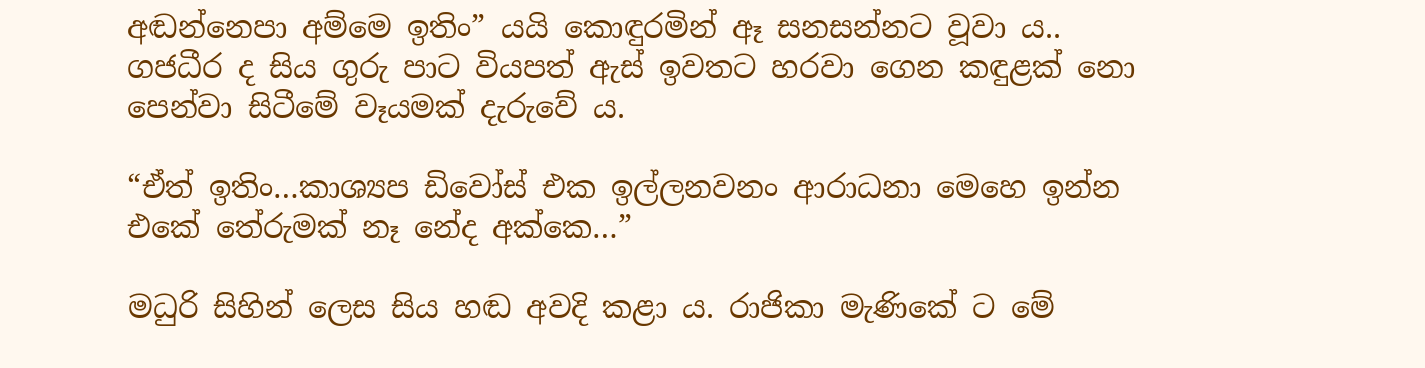අඬන්නෙපා අම්මෙ ඉතිං” යයි කොඳුරමින් ඈ සනසන්නට වූවා ය.. ගජධීර ද සිය ගුරු පාට වියපත් ඇස් ඉවතට හරවා ගෙන කඳුළක් නො පෙන්වා සිටීමේ වෑයමක් දැරුවේ ය.

“ඒත් ඉතිං…කාශ්‍යප ඩිවෝස් එක ඉල්ලනවනං ආරාධනා මෙහෙ ඉන්න එකේ තේරුමක් නෑ නේද අක්කෙ…”

මධුරි සිහින් ලෙස සිය හඬ අවදි කළා ය. රාජිකා මැණිකේ ට මේ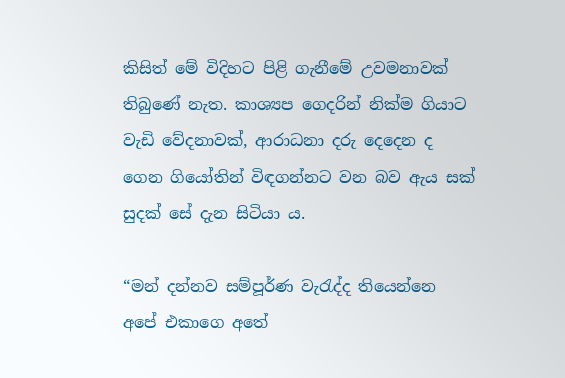කිසිත් මේ විදිහට පිළි ගැනීමේ උවමනාවක් තිබුණේ නැත. කාශ්‍යප ගෙදරින් නික්ම ගියාට වැඩි වේදනාවක්, ආරාධනා දරු දෙදෙන ද ගෙන ගියෝතින් විඳගන්නට වන බව ඇය සක් සුදක් සේ දැන සිටියා ය.

“මන් දන්නව සම්පූර්ණ වැරැද්ද තියෙන්නෙ අපේ එකාගෙ අතේ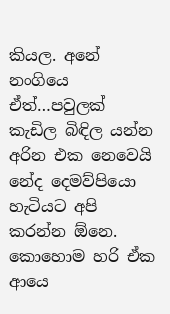කියල. අනේ නංගියෙ ඒත්…පවුලක් කැඩිල බිඳිල යන්න අරින එක නෙවෙයි නේද දෙමව්පියො හැටියට අපි කරන්න ඕනෙ. කොහොම හරි ඒක ආයෙ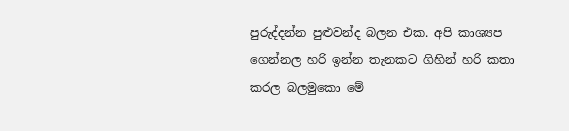පුරුද්දන්න පුළුවන්ද බලන එක. අපි කාශ්‍යප ගෙන්නල හරි ඉන්න තැනකට ගිහින් හරි කතා කරල බලමුකො මේ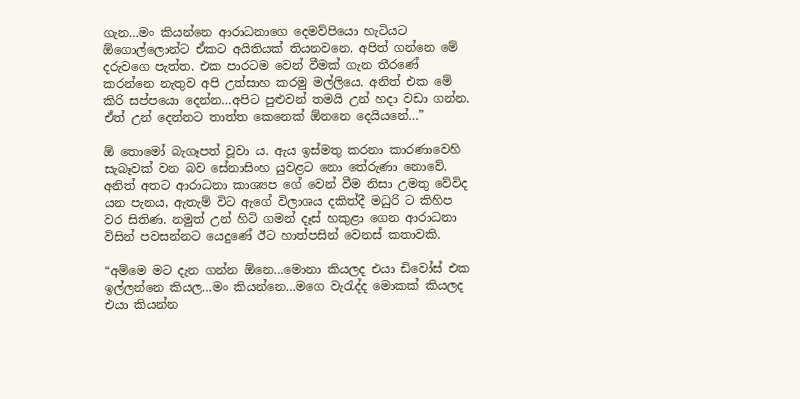ගැන…මං කියන්නෙ ආරාධනාගෙ දෙමව්පියො හැටියට ඕගොල්ලොන්ට ඒකට අයිතියක් තියනවනෙ. අපිත් ගන්නෙ මේ දරුවගෙ පැත්ත. එක පාරටම වෙන් වීමක් ගැන තීරණේ කරන්නෙ නැතුව අපි උත්සාහ කරමු මල්ලියෙ. අනිත් එක මේ කිරි සප්පයො දෙන්න…අපිට පුළුවන් තමයි උන් හදා වඩා ගන්න. ඒත් උන් දෙන්නට තාත්ත කෙනෙක් ඕනනෙ දෙයියනේ…”

ඕ තොමෝ බැගෑපත් වූවා ය. ඇය ඉස්මතු කරනා කාරණාවෙහි සැබෑවක් වන බව සේනාසිංහ යුවළට නො තේරුණා නොවේ. අනිත් අතට ආරාධනා කාශ්‍යප ගේ වෙන් වීම නිසා උමතු වේවිද යන පැනය, ඇතැම් විට ඇගේ විලාශය දකිත්දී මධුරි ට කිහිප වර සිතිණ. නමුත් උන් හිටි ගමන් දෑස් හකුළා ගෙන ආරාධනා විසින් පවසන්නට යෙදුණේ ඊට හාත්පසින් වෙනස් කතාවකි.

“අම්මෙ මට දැන ගන්න ඕනෙ…මොනා කියලද එයා ඩිවෝස් එක ඉල්ලන්නෙ කියල…මං කියන්නෙ…මගෙ වැරැද්ද මොකක් කියලද එයා කියන්න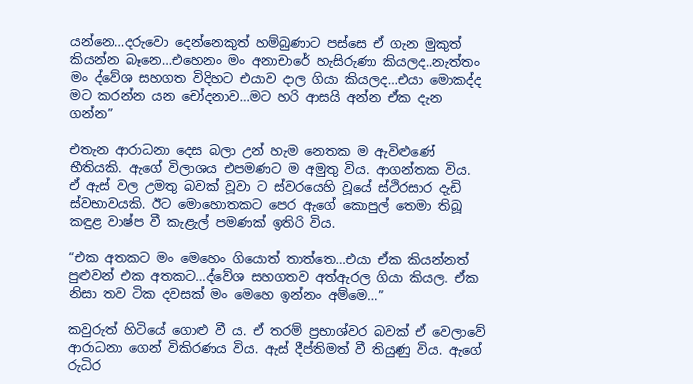යන්නෙ…දරුවො දෙන්නෙකුත් හම්බුණාට පස්සෙ ඒ ගැන මුකුත් කියන්න බෑනෙ…එහෙනං මං අනාචාරේ හැසිරුණා කියලද..නැත්තං මං ද්වේශ සහගත විදිහට එයාව දාල ගියා කියලද…එයා මොකද්ද මට කරන්න යන චෝදනාව…මට හරි ආසයි අන්න ඒක දැන ගන්න”

එතැන ආරාධනා දෙස බලා උන් හැම නෙතක ම ඇවිළුණේ භීතියකි. ඇගේ විලාශය එපමණට ම අමුතු විය. ආගන්තක විය. ඒ ඇස් වල උමතු බවක් වූවා ට ස්වරයෙහි වූයේ ස්ථිරසාර දැඩි ස්වභාවයකි. ඊට මොහොතකට පෙර ඇගේ කොපුල් තෙමා තිබූ කඳුළ වාෂ්ප වී කැළැල් පමණක් ඉතිරි විය.

“එක අතකට මං මෙහෙං ගියොත් තාත්තෙ…එයා ඒක කියන්නත් පුළුවන් එක අතකට…ද්වේශ සහගතව අත්ඇරල ගියා කියල. ඒක නිසා තව ටික දවසක් මං මෙහෙ ඉන්නං අම්මෙ…”

කවුරුත් හිටියේ ගොළු වී ය. ඒ තරම් ප්‍රභාශ්වර බවක් ඒ වෙලාවේ ආරාධනා ගෙන් විකිරණය විය. ඇස් දීප්තිමත් වී තියුණු විය. ඇගේ රුධිර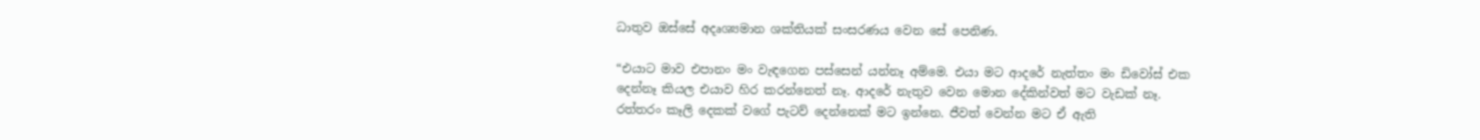ධාතුව ඔස්සේ අදෘශ්‍යමාන ශක්තියක් සංසරණය වෙන සේ පෙනිණ.

“එයාට මාව එපානං මං වැඳගෙන පස්සෙන් යන්නෑ අම්මෙ. එයා මට ආදරේ නැත්තං මං ඩිවෝස් එක දෙන්නෑ කියල එයාව හිර කරන්නෙත් නෑ. ආදරේ නැතුව වෙන මොන දේකින්වත් මට වැඩක් නෑ. රත්තරං කෑලි දෙකක් වගේ පැටව් දෙන්නෙක් මට ඉන්නෙ. ජීවත් වෙන්න මට ඒ ඇති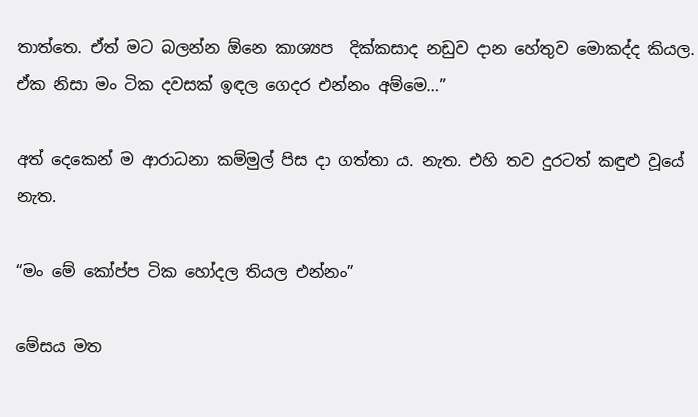තාත්තෙ. ඒත් මට බලන්න ඕනෙ කාශ්‍යප  දික්කසාද නඩුව දාන හේතුව මොකද්ද කියල. ඒක නිසා මං ටික දවසක් ඉඳල ගෙදර එන්නං අම්මෙ…”

අත් දෙකෙන් ම ආරාධනා කම්මුල් පිස දා ගත්තා ය. නැත. එහි තව දුරටත් කඳුළු වූයේ නැත.

“මං මේ කෝප්ප ටික හෝදල තියල එන්නං”

මේසය මත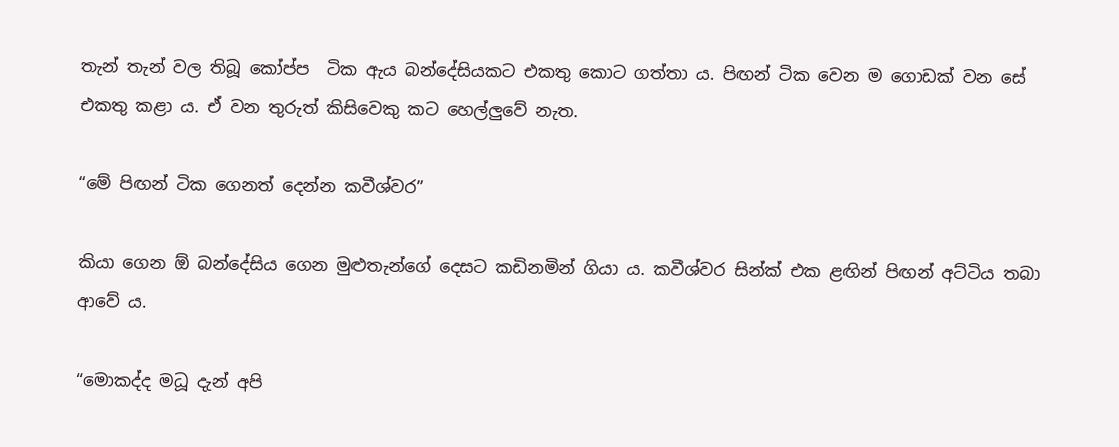තැන් තැන් වල තිබූ කෝප්ප  ටික ඇය බන්දේසියකට එකතු කොට ගත්තා ය. පිඟන් ටික වෙන ම ගොඩක් වන සේ එකතු කළා ය. ඒ වන තුරුත් කිසිවෙකු කට හෙල්ලුවේ නැත.

“මේ පිඟන් ටික ගෙනත් දෙන්න කවීශ්වර”

කියා ගෙන ඕ බන්දේසිය ගෙන මුළුතැන්ගේ දෙසට කඩිනමින් ගියා ය. කවීශ්වර සින්ක් එක ළඟින් පිඟන් අට්ටිය තබා ආවේ ය.

“මොකද්ද මධූ දැන් අපි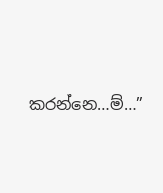කරන්නෙ…ම්…”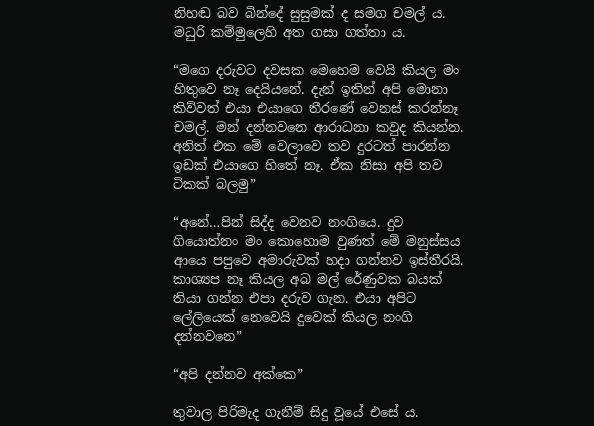නිහඬ බව බින්දේ සුසුමක් ද සමග චමල් ය. මධුරි කම්මුලෙහි අත ගසා ගත්තා ය.

“මගෙ දරුවට දවසක මෙහෙම වෙයි කියල මං හිතුවෙ නෑ දෙයියනේ. දැන් ඉතින් අපි මොනා කිව්වත් එයා එයාගෙ තීරණේ වෙනස් කරන්නෑ චමල්. මන් දන්නවනෙ ආරාධනා කවුද කියන්න. අනිත් එක මේ වෙලාවෙ තව දුරටත් පාරන්න ඉඩක් එයාගෙ හිතේ නෑ. ඒක නිසා අපි තව ටිකක් බලමු”

“අනේ…පින් සිද්ද වෙනව නංගියෙ. දුව ගියොත්නං මං කොහොම වුණත් මේ මනුස්සය ආයෙ පපුවෙ අමාරුවක් හදා ගන්නව ඉස්තීරයි. කාශ්‍යප නෑ කියල අබ මල් රේණුවක බයක් තියා ගන්න එපා දරුව ගැන. එයා අපිට ලේලියෙක් නෙවෙයි දුවෙක් කියල නංගි දන්නවනෙ”

“අපි දන්නව අක්කෙ”

තුවාල පිරිමැද ගැනීම් සිදු වූයේ එසේ ය.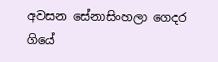අවසන සේනාසිංහලා ගෙදර ගියේ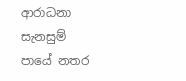ආරාධනා සැනසුම් පායේ නතර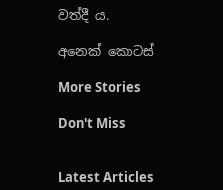වත්දී ය.

අනෙක් කොටස්

More Stories

Don't Miss


Latest Articles